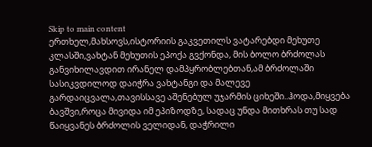Skip to main content
ერთხელ,მახსოვს,ისტორიის გაკვეთილს ვატარებდი მეხუთე კლასში,ვახტან მეხუთის ეპოქა გვქონდა, მის ბოლო ბრძოლას განვიხილავდით ირანელ დამპყრობლებთან,ამ ბრძოლაში სასიკვდილოდ დაიჭრა ვახტანგი და მალევე გარდაიცვალა,თავისსავე აშენებულ უჯარმის ციხეში..ჰოდა,მიყვება ბავშვი,როცა მივიდა იმ ეპიზოდზე, სადაც უნდა მითხრას თუ სად წაიყვანეს ბრძოლის ველიდან, დაჭრილი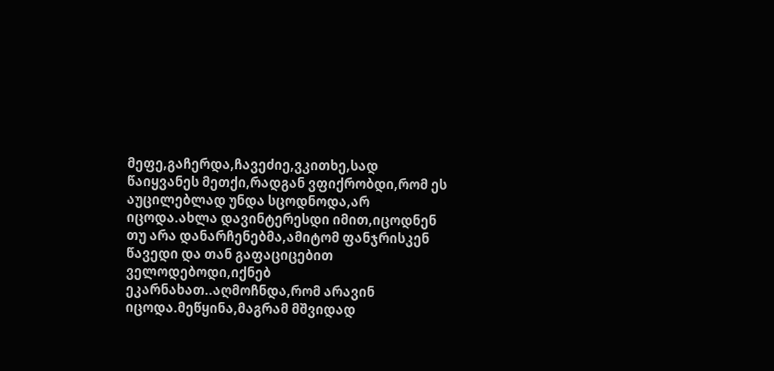მეფე,გაჩერდა,ჩავეძიე,ვკითხე,სად წაიყვანეს მეთქი,რადგან ვფიქრობდი,რომ ეს აუცილებლად უნდა სცოდნოდა,არ იცოდა.ახლა დავინტერესდი იმით,იცოდნენ თუ არა დანარჩენებმა,ამიტომ ფანჯრისკენ წავედი და თან გაფაციცებით ველოდებოდი,იქნებ ეკარნახათ..აღმოჩნდა,რომ არავინ იცოდა.მეწყინა,მაგრამ მშვიდად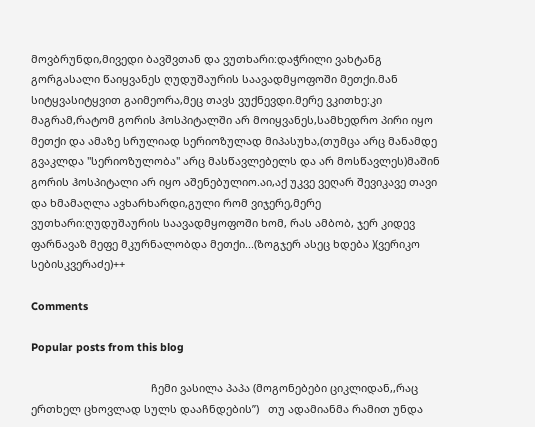მოვბრუნდი,მივედი ბავშვთან და ვუთხარი:დაჭრილი ვახტანგ გორგასალი წაიყვანეს ღუდუშაურის საავადმყოფოში მეთქი.მან სიტყვასიტყვით გაიმეორა,მეც თავს ვუქნევდი.მერე ვკითხე:კი მაგრამ,რატომ გორის ჰოსპიტალში არ მოიყვანეს,სამხედრო პირი იყო მეთქი და ამაზე სრულიად სერიოზულად მიპასუხა,(თუმცა არც მანამდე გვაკლდა ''სერიოზულობა'' არც მასწავლებელს და არ მოსწავლეს)მაშინ გორის ჰოსპიტალი არ იყო აშენებულიო.აი,აქ უკვე ვეღარ შევიკავე თავი და ხმამაღლა ავხარხარდი,გული რომ ვიჯერე,მერე ვუთხარი:ღუდუშაურის საავადმყოფოში ხომ, რას ამბობ, ჯერ კიდევ ფარნავაზ მეფე მკურნალობდა მეთქი...(ზოგჯერ ასეც ხდება )(ვერიკო სებისკვერაძე)++

Comments

Popular posts from this blog

                                        ჩემი ვასილა პაპა (მოგონებები ციკლიდან,,რაც ერთხელ ცხოვლად სულს დააჩნდების’’)   თუ ადამიანმა რამით უნდა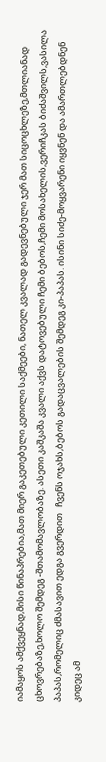იამაყოს ამქვეყნად,მისი წინაპრებია,მათ მიერ გაკეთებული კეთილი საქმეები, ნათელ კვალად გადევნებული ჯერ მათ სიცოცხლეზე,მთლიანად   ცხოვრებაზე,ხოლო შემდეგ -შთამომავლობაზე. ასეთი კაშკაშა კვალი აქვს დატოვებული ჩემი ბებოს,ჩემი მოსახელის,ვერიჩკას ბიძაშვილს,ვასილა პაპას,რომელიც ძმასავით ედგა გვერდით   ჩვენს ოჯახს,ბებოს გადაცვალების შემდეგ კი-პაპას. ისინი სიძე-მოყვარენი იყვნენ და ამართლებდნენ   კიდეც ამ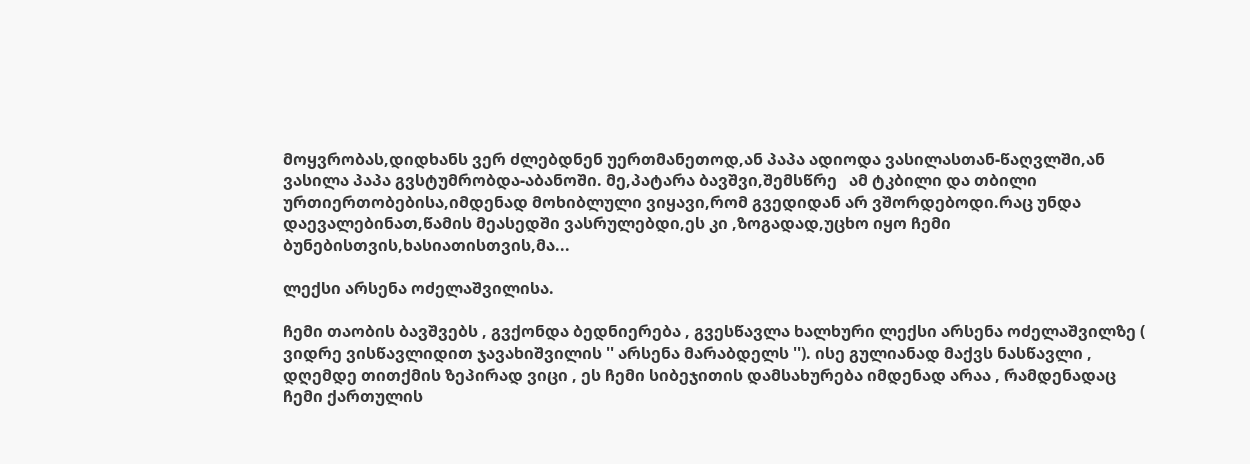მოყვრობას,დიდხანს ვერ ძლებდნენ უერთმანეთოდ,ან პაპა ადიოდა ვასილასთან-წაღვლში,ან ვასილა პაპა გვსტუმრობდა-აბანოში. მე,პატარა ბავშვი,შემსწრე   ამ ტკბილი და თბილი ურთიერთობებისა,იმდენად მოხიბლული ვიყავი,რომ გვედიდან არ ვშორდებოდი.რაც უნდა დაევალებინათ,წამის მეასედში ვასრულებდი,ეს კი ,ზოგადად,უცხო იყო ჩემი ბუნებისთვის,ხასიათისთვის,მა...

ლექსი არსენა ოძელაშვილისა.

ჩემი თაობის ბავშვებს , გვქონდა ბედნიერება , გვესწავლა ხალხური ლექსი არსენა ოძელაშვილზე ( ვიდრე ვისწავლიდით ჯავახიშვილის '' არსენა მარაბდელს ''). ისე გულიანად მაქვს ნასწავლი , დღემდე თითქმის ზეპირად ვიცი , ეს ჩემი სიბეჯითის დამსახურება იმდენად არაა , რამდენადაც ჩემი ქართულის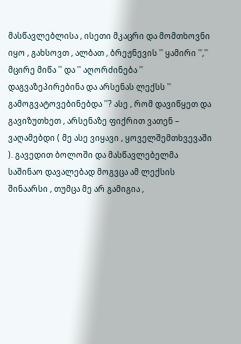მასწავლებლისა , ისეთი მკაცრი და მომთხოვნი იყო , გახსოვთ , ალბათ , ბრეჟნევის '' ყამირი '','' მცირე მიწა '' და '' აღორძინება '' დაგვაზეპირებინა და არსენას ლექსს '' გამოგვატოვებინებდა ''? ასე , რომ დავიწყეთ და გავიზუთხეთ , არსენაზე ფიქრით ვათენ – ვაღამებდი ( მე ასე ვიყავი , ყოველშემთხვევაში ). გავედით ბოლოში და მასწავლებელმა საშინაო დავალებად მოგვცა ამ ლექსის შინაარსი , თუმცა მე არ გამიგია ,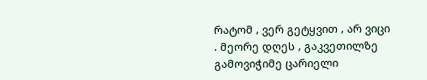რატომ , ვერ გეტყვით , არ ვიცი . მეორე დღეს , გაკვეთილზე გამოვიჭიმე ცარიელი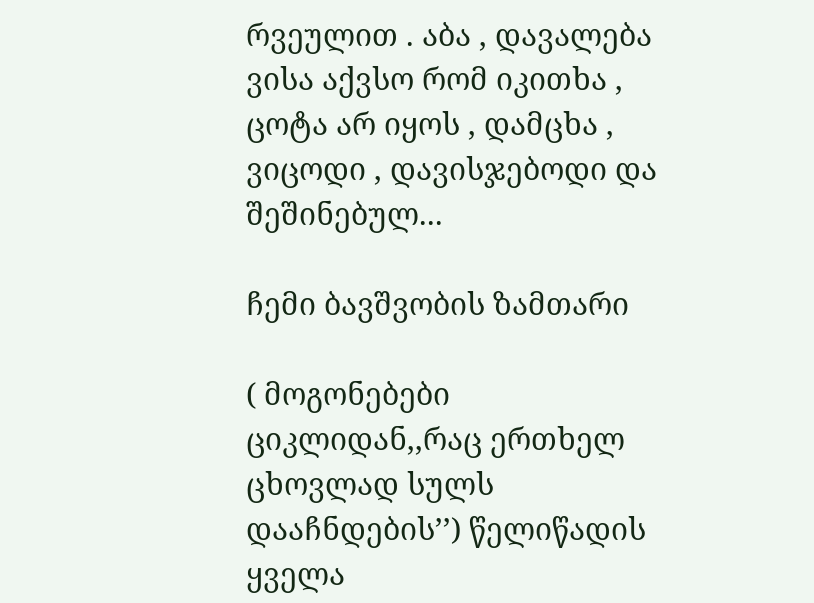რვეულით . აბა , დავალება ვისა აქვსო რომ იკითხა , ცოტა არ იყოს , დამცხა , ვიცოდი , დავისჯებოდი და შეშინებულ...

ჩემი ბავშვობის ზამთარი

( მოგონებები ციკლიდან,,რაც ერთხელ ცხოვლად სულს დააჩნდების’’) წელიწადის ყველა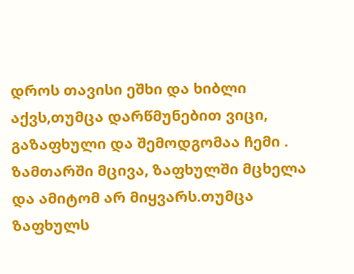დროს თავისი ეშხი და ხიბლი აქვს,თუმცა დარწმუნებით ვიცი, გაზაფხული და შემოდგომაა ჩემი . ზამთარში მცივა, ზაფხულში მცხელა და ამიტომ არ მიყვარს.თუმცა ზაფხულს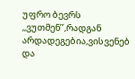უფრო ბევრს   ,,ვუთმენ’’,რადგან არდადეგებია,ვისვენებ და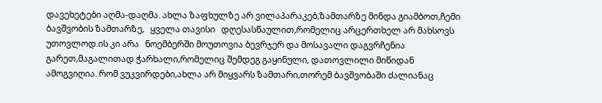დავეხეტები აღმა-დაღმა. ახლა ზაფხულზე არ ვილაპარაკებ,ზამთარზე მინდა გიამბოთ,ჩემი ბავშვობის ზამთარზე,   ყველა თავისი   დღესასწაულით,რომელიც არცერთხელ არ მახსოვს უთოვლოდ.ის კი არა   ნოემბერში მოუთოვია ბევრჯერ და მოსავალი დაგვრჩენია გარეთ,მაგალითად ჭარხალი,რომელიც შემდეგ გაყინული, დათოვლილი მიწიდან ამოგვიღია. რომ ვუკვირდები,ახლა არ მიყვარს ზამთარი,თორემ ბავშვობაში ძალიანაც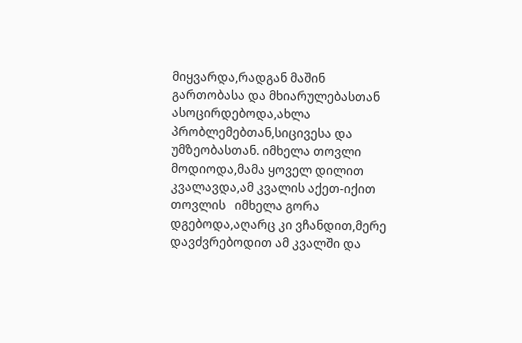მიყვარდა,რადგან მაშინ გართობასა და მხიარულებასთან ასოცირდებოდა,ახლა პრობლემებთან,სიცივესა და უმზეობასთან. იმხელა თოვლი მოდიოდა,მამა ყოველ დილით კვალავდა,ამ კვალის აქეთ-იქით თოვლის   იმხელა გორა დგებოდა,აღარც კი ვჩანდით,მერე დავძვრებოდით ამ კვალში და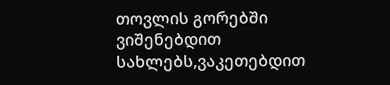თოვლის გორებში ვიშენებდით სახლებს,ვაკეთებდით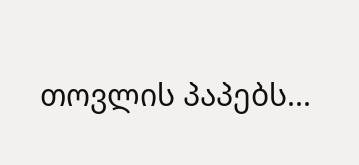თოვლის პაპებს...